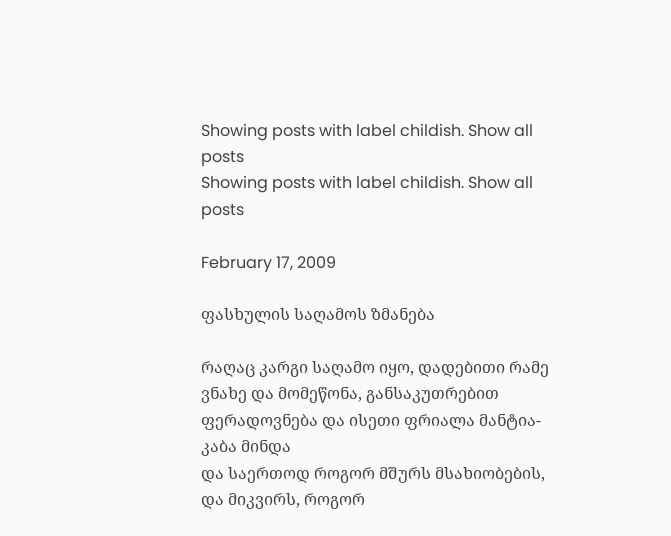Showing posts with label childish. Show all posts
Showing posts with label childish. Show all posts

February 17, 2009

ფასხულის საღამოს ზმანება

რაღაც კარგი საღამო იყო, დადებითი რამე ვნახე და მომეწონა, განსაკუთრებით ფერადოვნება და ისეთი ფრიალა მანტია-კაბა მინდა
და საერთოდ როგორ მშურს მსახიობების, და მიკვირს, როგორ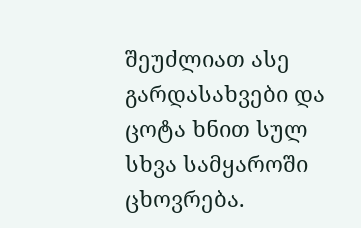შეუძლიათ ასე გარდასახვები და ცოტა ხნით სულ სხვა სამყაროში ცხოვრება.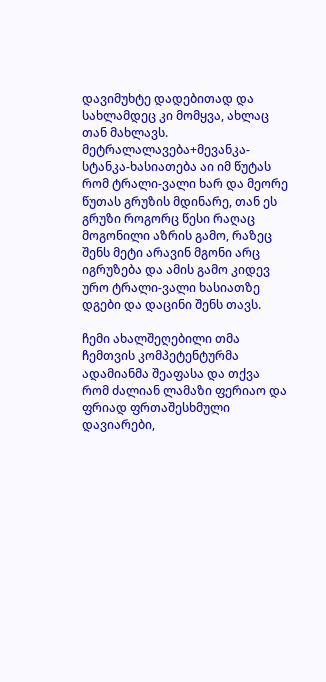დავიმუხტე დადებითად და სახლამდეც კი მომყვა, ახლაც თან მახლავს.
მეტრალალავება+მევანკა-სტანკა-ხასიათება აი იმ წუტას რომ ტრალი-ვალი ხარ და მეორე წუთას გრუზის მდინარე, თან ეს გრუზი როგორც წესი რაღაც მოგონილი აზრის გამო, რაზეც შენს მეტი არავინ მგონი არც იგრუზება და ამის გამო კიდევ ურო ტრალი-ვალი ხასიათზე დგები და დაცინი შენს თავს.

ჩემი ახალშეღებილი თმა ჩემთვის კომპეტენტურმა ადამიანმა შეაფასა და თქვა რომ ძალიან ლამაზი ფერიაო და ფრიად ფრთაშესხმული დავიარები,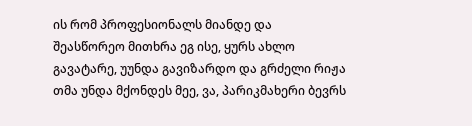ის რომ პროფესიონალს მიანდე და შეასწორეო მითხრა ეგ ისე, ყურს ახლო გავატარე, უუნდა გავიზარდო და გრძელი რიჟა თმა უნდა მქონდეს მეე, ვა, პარიკმახერი ბევრს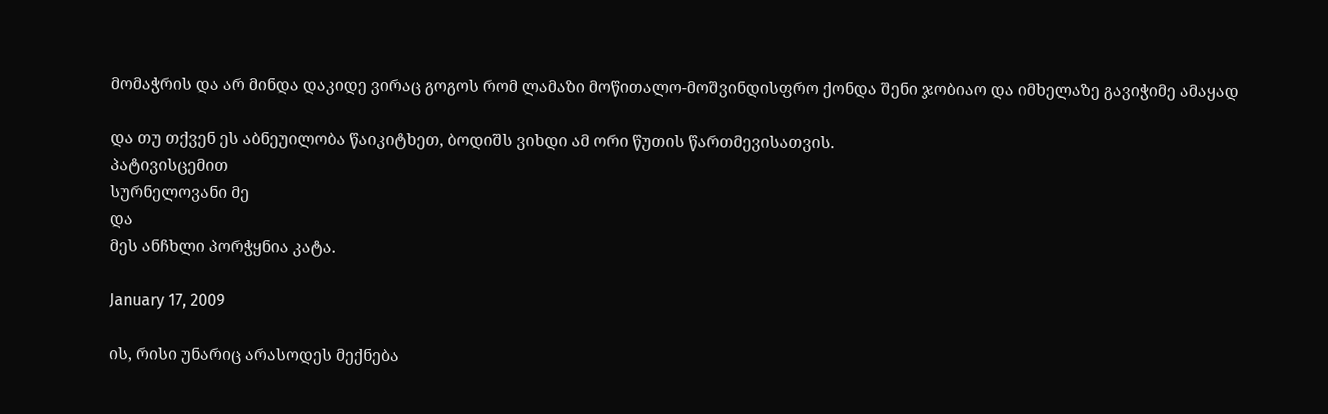მომაჭრის და არ მინდა დაკიდე ვირაც გოგოს რომ ლამაზი მოწითალო-მოშვინდისფრო ქონდა შენი ჯობიაო და იმხელაზე გავიჭიმე ამაყად

და თუ თქვენ ეს აბნეუილობა წაიკიტხეთ, ბოდიშს ვიხდი ამ ორი წუთის წართმევისათვის.
პატივისცემით
სურნელოვანი მე
და
მეს ანჩხლი პორჭყნია კატა.

January 17, 2009

ის, რისი უნარიც არასოდეს მექნება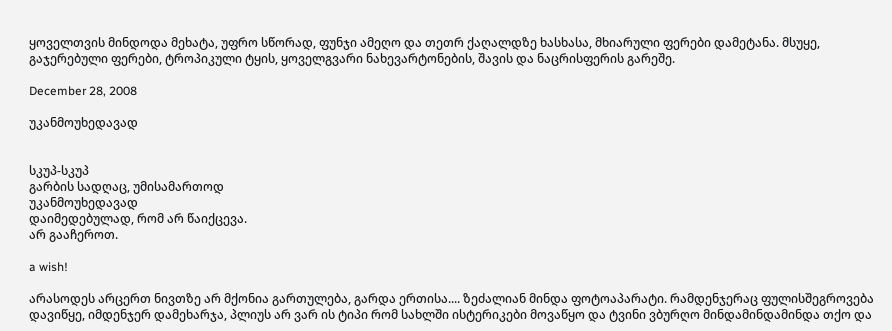ყოველთვის მინდოდა მეხატა, უფრო სწორად, ფუნჯი ამეღო და თეთრ ქაღალდზე ხასხასა, მხიარული ფერები დამეტანა. მსუყე, გაჯერებული ფერები, ტროპიკული ტყის, ყოველგვარი ნახევარტონების, შავის და ნაცრისფერის გარეშე.

December 28, 2008

უკანმოუხედავად


სკუპ-სკუპ
გარბის სადღაც, უმისამართოდ
უკანმოუხედავად
დაიმედებულად, რომ არ წაიქცევა.
არ გააჩეროთ.

a wish!

არასოდეს არცერთ ნივთზე არ მქონია გართულება, გარდა ერთისა.... ზეძალიან მინდა ფოტოაპარატი. რამდენჯერაც ფულისშეგროვება დავიწყე, იმდენჯერ დამეხარჯა, პლიუს არ ვარ ის ტიპი რომ სახლში ისტერიკები მოვაწყო და ტვინი ვბურღო მინდამინდამინდა თქო და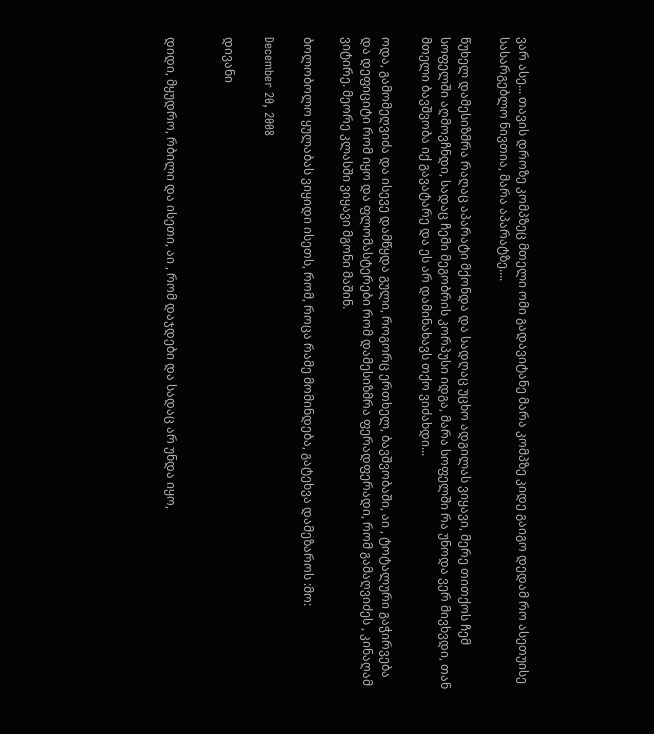ვარ ასე... თავის დროზე კომპზეც მთელი ომი გადავიტანე მარა კომპზე კიდე გაიგო დედამ რო ასეთუისე სასარგებლო ნივთია, მარა აპარატზე....

წუხელ დამესიზმრა რაღაც აპარატი მქონდა და სადღაც უცხო ადგილას ვიყავი, მერე თითქოს ჩემ სოფელში აღმოვჩნდი, სადაც ჩემი მეგობრის კორპუსი იდგა, მარა სოფელში რა უნოდა ვერ მივხვდი, თან მთელი ბავშვობა იქ გავატარე და ეს არ დამინახავს თქო ვიძახდი...

ოდა, გამომეღვიძა და ისევე დამწყდა გული, როგორც ერთხელ, ბავშვობაში, აი , ტოტალური გაჭირვება და დეფიციტი რომ იყო და ფლომასტერები რომ დამესიზმრა ფერადფერადი, რომ გამაღვიძეს , კინაღამ ვიტირე. მეორე კლასში ვიყავი მგონი მაშინ.

ბოლობოლო ყულაბას ვიყიდი ისეთს, რომ, როცა რამე მომინდება, გატეხვა დამეზაროს :მო:

December 20, 2008

დივანი


დიდი, მყუდრო, რბილი და ისეთი, აი , რომ დაჯდები და სადაც არ უნდა იყო,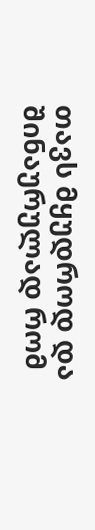თავს მყუდროდ და შინაურულად რომ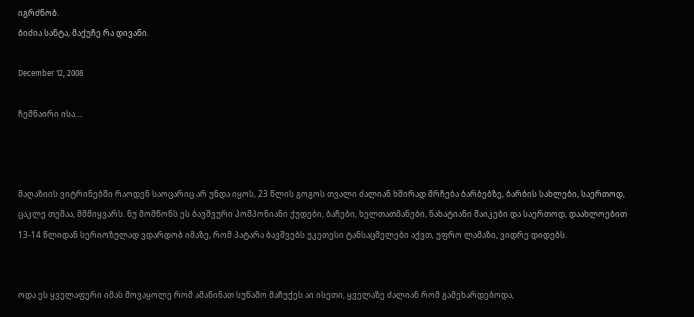იგრძნობ.
ბიძია სანტა, მაქუჩე რა დივანი.

December 12, 2008

ჩემნაირი ისა....



მაღაზიის ვიტრინებში რაოდენ საოცარიც არ უნდა იყოს, 23 წლის გოგოს თვალი ძალიან ხშირად მრჩება ბარბებზე, ბარბის სახლები, საერთოდ, ცაკლე თემაა, მმმიყვარს. ნუ მომწონს ეს ბავშვური პომპონიანი ქუდები, ბაჩები, ხელთათმანები, ნახატიანი მაიკები და საერთოდ, დაახლოებით 13-14 წლიდან სერიოზულად ვდარდობ იმაზე, რომ პატარა ბავშვებს უკეთესი ტანსაცმელები აქვთ, უფრო ლამაზი, ვიდრე დიდებს.


ოდა ეს ყველაფერი იმას მოვაყოლე რომ ამაწინათ სუნამო მაჩუქეს აი ისეთი, ყველაზე ძალიან რომ გამეხარდებოდა,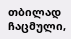თბილად ჩაცმული,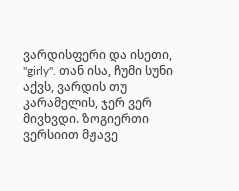ვარდისფერი და ისეთი, "girly". თან ისა, ჩუმი სუნი აქვს, ვარდის თუ კარამელის, ჯერ ვერ მივხვდი. ზოგიერთი ვერსიით მჟავე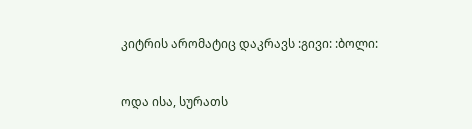კიტრის არომატიც დაკრავს :გივი: :ბოლი:


ოდა ისა, სურათს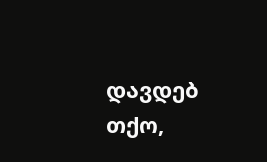დავდებ თქო,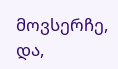მოვსერჩე, და,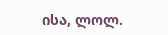ისა, ლოლ.